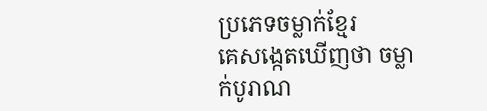ប្រភេទចម្លាក់ខ្មែរ
គេសង្កេតឃើញថា ចម្លាក់បូរាណ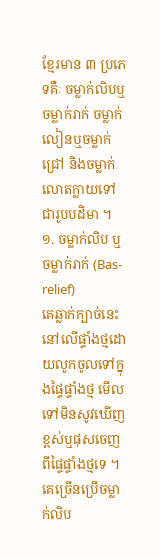ខ្មែរមាន ៣ ប្រភេទគឺៈ ចម្លាក់លិបឬចម្លាក់រាក់ ចម្លាក់លៀនឬចម្លាក់ជ្រៅ និងចម្លាក់លោតក្លាយទៅជារូបបដិមា ។
១. ចម្លាក់លិប ឬចម្លាក់រាក់ (Bas-relief)
គេឆ្លាក់ក្បាច់នេះនៅលើផ្ទាំងថ្មដោយលូកចូលទៅក្នុងផ្ទៃផ្ទាំងថ្ម មើលទៅមិនសូវឃើញខ្ពស់ឬផុសចេញពីផ្ទៃផ្ទាំងថ្មទេ ។ គេច្រើនប្រើចម្លាក់លិប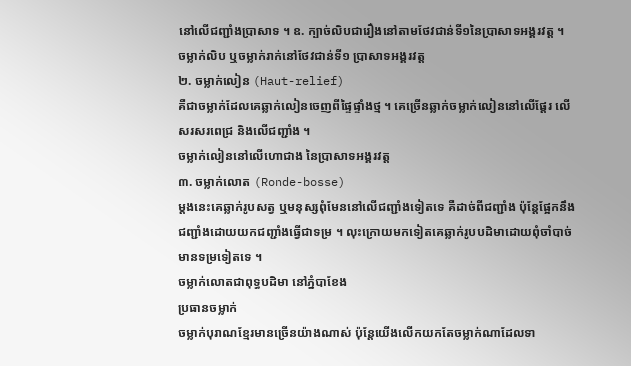នៅលើជញ្ជាំងប្រាសាទ ។ ឧ. ក្បាច់លិបជារឿងនៅតាមថែវជាន់ទី១នៃប្រាសាទអង្គរវត្ត ។
ចម្លាក់លិប ឬចម្លាក់រាក់នៅថែវជាន់ទី១ ប្រាសាទអង្គរវត្ត
២. ចម្លាក់លៀន (Haut-relief)
គឺជាចម្លាក់ដែលគេឆ្លាក់លៀនចេញពីផ្ទៃផ្ទាំងថ្ម ។ គេច្រើនឆ្លាក់ចម្លាក់លៀននៅលើផ្ដែរ លើសរសរពេជ្រ និងលើជញ្ជាំង ។
ចម្លាក់លៀននៅលើហោជាង នៃប្រាសាទអង្គរវត្ត
៣. ចម្លាក់លោត (Ronde-bosse)
ម្ដងនេះគេឆ្លាក់រូបសត្វ ឬមនុស្សពុំមែននៅលើជញ្ជាំងទៀតទេ គឺដាច់ពីជញ្ជាំង ប៉ុន្តែផ្អែកនឹងជញ្ជាំងដោយយកជញ្ជាំងធ្វើជាទម្រ ។ លុះក្រោយមកទៀតគេឆ្លាក់រូបបដិមាដោយពុំចាំបាច់មានទម្រទៀតទេ ។
ចម្លាក់លោតជាពុទ្ធបដិមា នៅភ្នំបាខែង
ប្រធានចម្លាក់
ចម្លាក់បុរាណខ្មែរមានច្រើនយ៉ាងណាស់ ប៉ុន្តែយើងលើកយកតែចម្លាក់ណាដែលទា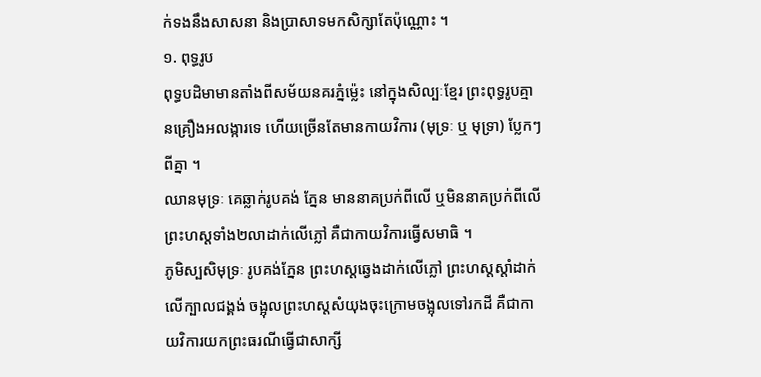ក់ទងនឹងសាសនា និងប្រាសាទមកសិក្សាតែប៉ុណ្ណោះ ។
១. ពុទ្ធរូប
ពុទ្ធបដិមាមានតាំងពីសម័យនគរភ្នំម៉្លេះ នៅក្នុងសិល្បៈខ្មែរ ព្រះពុទ្ធរូបគ្មានគ្រឿងអលង្ការទេ ហើយច្រើនតែមានកាយវិការ (មុទ្រៈ ឬ មុទ្រា) ប្លែកៗពីគ្នា ។
ឈានមុទ្រៈ គេឆ្លាក់រូបគង់ ភ្នែន មាននាគប្រក់ពីលើ ឬមិននាគប្រក់ពីលើ ព្រះហស្តទាំង២លាដាក់លើភ្លៅ គឺជាកាយវិការធ្វើសមាធិ ។
ភូមិស្បសិមុទ្រៈ រូបគង់ភ្នែន ព្រះហស្តឆ្វេងដាក់លើភ្លៅ ព្រះហស្តស្ដាំដាក់លើក្បាលជង្គង់ ចង្អុលព្រះហស្តសំយុងចុះក្រោមចង្អុលទៅរកដី គឺជាកាយវិការយកព្រះធរណីធ្វើជាសាក្សី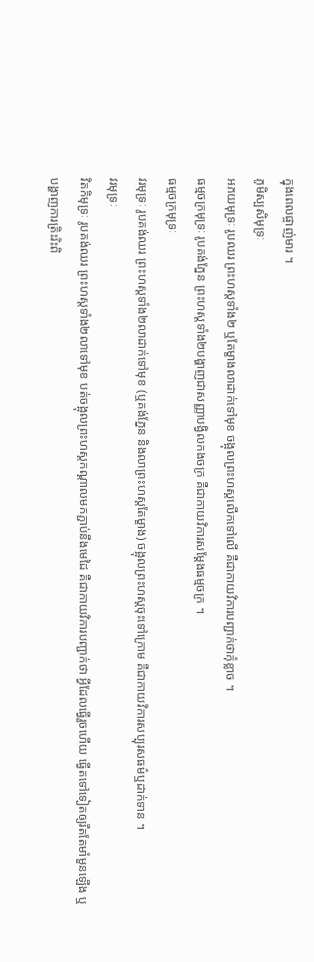ក្នុងពេលផ្ចាញ់មារ ។
ភូមិស្បសិមុទ្រៈ
អភយមុទ្រៈ រូបឈរ ព្រះហស្តទាំង២ ឬតែម្ខាងលាដាក់ទៅមុខ ចង្អុលព្រះហស្តលើកទៅលើ គឺជាកាយវិការបញ្ជាក់ថាកុំខ្លាច ។
ធម្មចក្រមុទ្រៈ រូបគង់ភ្នែន ព្រះហស្តទាំង២បង្ហាញជាសញ្ញាបង្វិលកងចក្រ គឺជាកាយវិការសម្ដែងធម្មចក្រ ។
ធម្មចក្រមុទ្រៈ
វរមុទ្រៈ រូបគង់ឈរ ព្រះហស្តទាំង២លាដាក់ទៅមុខ (ឬគង់ភ្នែន និងលាព្រះហស្តតែម្ខាង) ចង្អុលព្រះហស្តចុះទៅក្រោម គឺជាកាយវិការសប្បុរសធម៌ឬដាក់ទាន ។
វរមុទ្រៈ
វិតកិមុទ្រៈ រូបគង់ឈរ ព្រះហស្តទាំង២លាទៅមុខ បត់ចង្អុលព្រះហស្តកណ្ដាលមកភ្ជាប់នឹងមេដៃ គឺជាកាយវិការបញ្ជាក់ថា អ្វីដែលធ្វើរួចហើយ ធ្វើតទៅទៀតឲ្យរឹតតែមាំមួនឡើង ឬបង្ហាញការត្រិះរិះពិ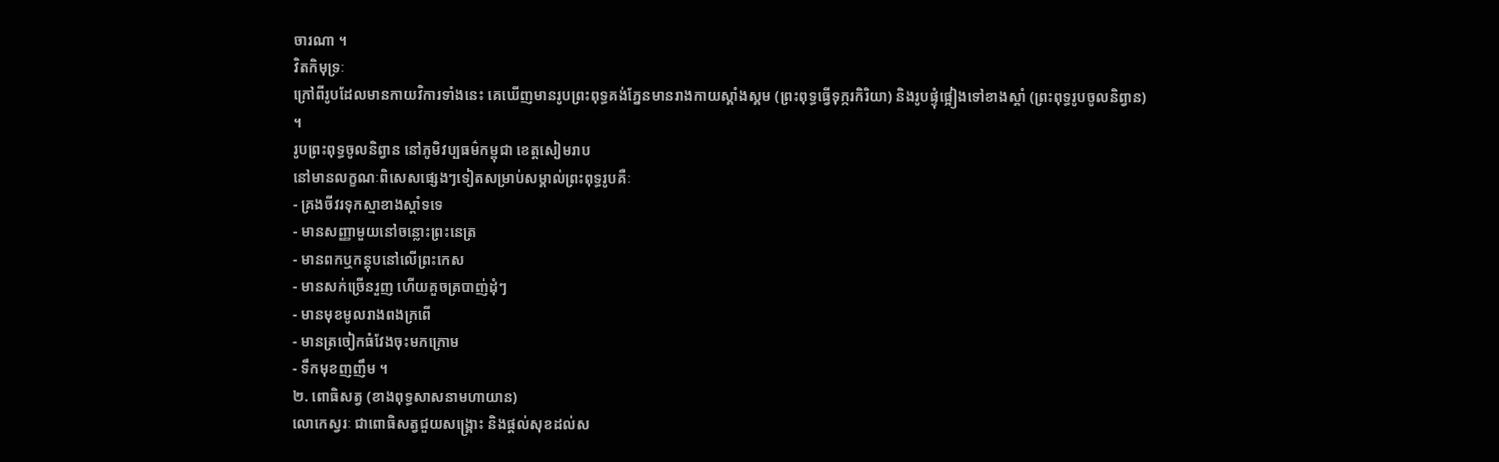ចារណា ។
វិតកិមុទ្រៈ
ក្រៅពីរូបដែលមានកាយវិការទាំងនេះ គេឃើញមានរូបព្រះពុទ្ធគង់ភ្នែនមានរាងកាយស្គាំងស្គម (ព្រះពុទ្ធធ្វើទុក្ករកិរិយា) និងរូបផ្ទុំផ្អៀងទៅខាងស្ដាំ (ព្រះពុទ្ធរូបចូលនិព្វាន) ។
រូបព្រះពុទ្ធចូលនិព្វាន នៅភូមិវប្បធម៌កម្ពុជា ខេត្តសៀមរាប
នៅមានលក្ខណៈពិសេសផ្សេងៗទៀតសម្រាប់សម្គាល់ព្រះពុទ្ធរូបគឺៈ
- គ្រងចីវរទុកស្មាខាងស្ដាំទទេ
- មានសញ្ញាមួយនៅចន្លោះព្រះនេត្រ
- មានពកឬកន្តុបនៅលើព្រះកេស
- មានសក់ច្រើនរួញ ហើយគួចត្របាញ់ដុំៗ
- មានមុខមូលរាងពងក្រពើ
- មានត្រចៀកធំវែងចុះមកក្រោម
- ទឹកមុខញញឹម ។
២. ពោធិសត្វ (ខាងពុទ្ធសាសនាមហាយាន)
លោកេស្វរៈ ជាពោធិសត្វជួយសង្គ្រោះ និងផ្ដល់សុខដល់ស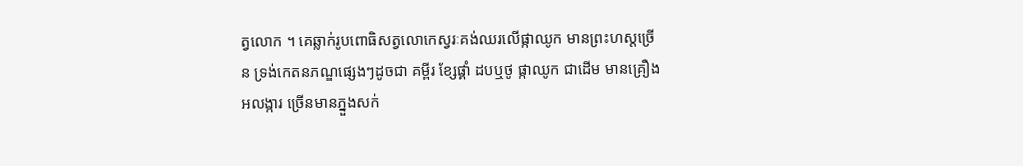ត្វលោក ។ គេឆ្លាក់រូបពោធិសត្វលោកេស្វរៈគង់ឈរលើផ្កាឈូក មានព្រះហស្តច្រើន ទ្រង់កេតនភណ្ឌផ្សេងៗដូចជា គម្ពីរ ខ្សែផ្គាំ ដបឬថូ ផ្កាឈូក ជាដើម មានគ្រឿងអលង្ការ ច្រើនមានភ្នួងសក់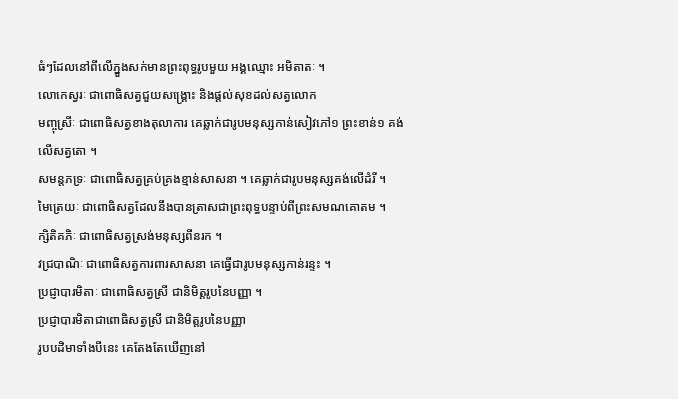ធំៗដែលនៅពីលើភ្នួងសក់មានព្រះពុទ្ធរូបមួយ អង្គឈ្មោះ អមិតាតៈ ។
លោកេស្វរៈ ជាពោធិសត្វជួយសង្គ្រោះ និងផ្ដល់សុខដល់សត្វលោក
មញ្ចុស្រីៈ ជាពោធិសត្វខាងតុលាការ គេឆ្លាក់ជារូបមនុស្សកាន់សៀវភៅ១ ព្រះខាន់១ គង់លើសត្វតោ ។
សមន្តភទ្រៈ ជាពោធិសត្វគ្រប់គ្រងខ្មាន់សាសនា ។ គេឆ្លាក់ជារូបមនុស្សគង់លើដំរី ។
មៃត្រេយៈ ជាពោធិសត្វដែលនឹងបានត្រាសជាព្រះពុទ្ធបន្ទាប់ពីព្រះសមណគោតម ។
ក្សិតិគភិៈ ជាពោធិសត្វស្រង់មនុស្សពីនរក ។
វជ្របាណិៈ ជាពោធិសត្វការពារសាសនា គេធ្វើជារូបមនុស្សកាន់រន្ទះ ។
ប្រជ្ញាបារមិតាៈ ជាពោធិសត្វស្រី ជានិមិត្តរូបនៃបញ្ញា ។
ប្រជ្ញាបារមិតាជាពោធិសត្វស្រី ជានិមិត្តរូបនៃបញ្ញា
រូបបដិមាទាំងបីនេះ គេតែងតែឃើញនៅ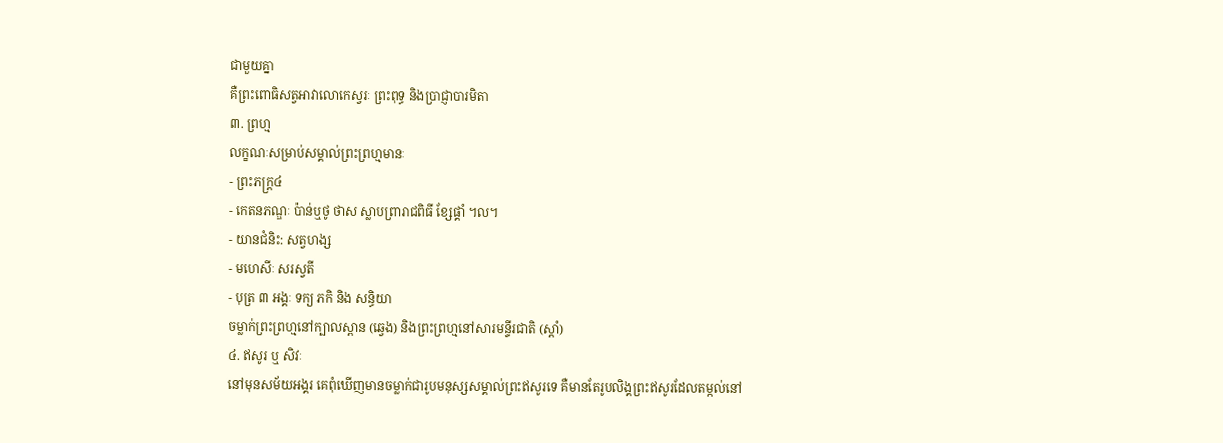ជាមួយគ្នា
គឺព្រះពោធិសត្វអាវាលោកេស្វរៈ ព្រះពុទ្ធ និងប្រាជ្ញាបារមិតា
៣. ព្រហ្ម
លក្ខណៈសម្រាប់សម្គាល់ព្រះព្រហ្មមានៈ
- ព្រះភក្ត្រ៤
- កេតនភណ្ឌៈ ប៉ាន់ឬថូ ថាស ស្លាបព្រារាជពិធី ខ្សែផ្គាំ ។ល។
- យានជំនិះ: សត្វហង្ស
- មហេសីៈ សរស្វតី
- បុត្រ ៣ អង្គៈ ទក្យ ភកិ និង សន្ធិយា
ចម្លាក់ព្រះព្រហ្មនៅក្បាលស្ពាន (ឆ្វេង) និងព្រះព្រហ្មនៅសារមន្ទីរជាតិ (ស្ដាំ)
៤. ឥសូរ ឬ សិវៈ
នៅមុនសម័យអង្គរ គេពុំឃើញមានចម្លាក់ជារូបមនុស្សសម្គាល់ព្រះឥសូរទេ គឺមានតែរូបលិង្គព្រះឥសូរដែលតម្កល់នៅ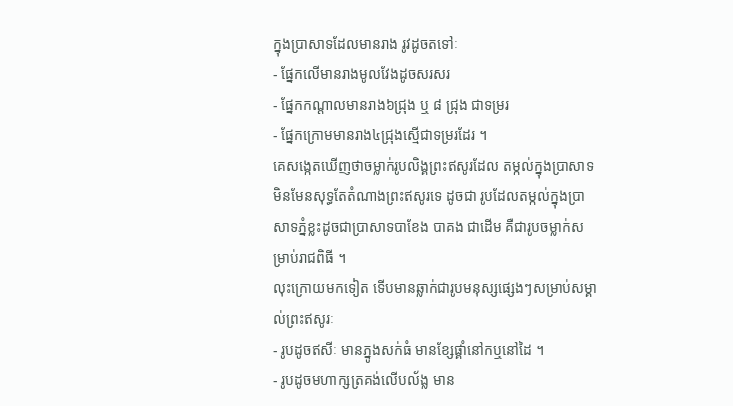ក្នុងប្រាសាទដែលមានរាង រូវដូចតទៅៈ
- ផ្នែកលើមានរាងមូលវែងដូចសរសរ
- ផ្នែកកណ្ដាលមានរាង៦ជ្រុង ឬ ៨ ជ្រុង ជាទម្ររ
- ផ្នែកក្រោមមានរាង៤ជ្រុងស្មើជាទម្ររដែរ ។
គេសង្កេតឃើញថាចម្លាក់រូបលិង្គព្រះឥសូរដែល តម្កល់ក្នុងប្រាសាទមិនមែនសុទ្ធតែតំណាងព្រះឥសូរទេ ដូចជា រូបដែលតម្កល់ក្នុងប្រាសាទភ្នំខ្លះដូចជាប្រាសាទបាខែង បាគង ជាដើម គឺជារូបចម្លាក់សម្រាប់រាជពិធី ។
លុះក្រោយមកទៀត ទើបមានឆ្លាក់ជារូបមនុស្សផ្សេងៗសម្រាប់សម្គាល់ព្រះឥសូរៈ
- រូបដូចឥសីៈ មានភ្នូងសក់ធំ មានខ្សែផ្គាំនៅកឬនៅដៃ ។
- រូបដូចមហាក្សត្រគង់លើបល័ង្ល មាន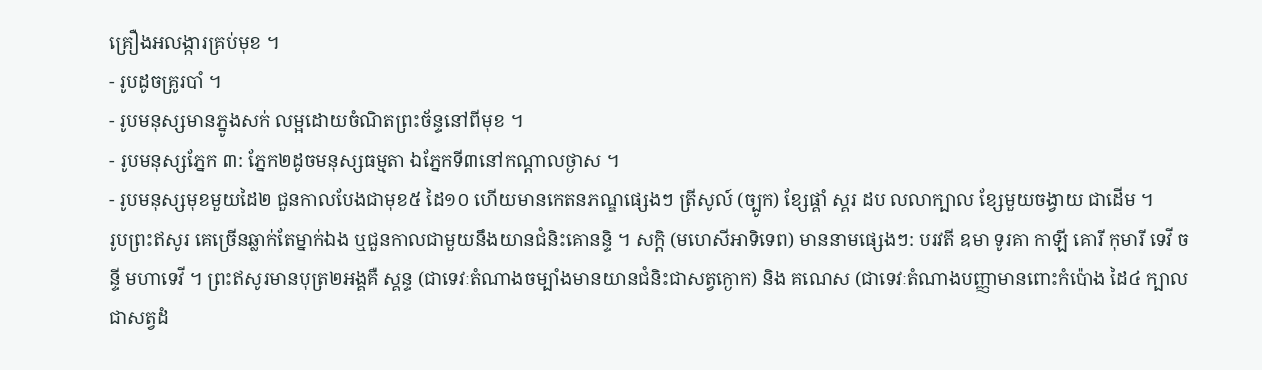គ្រឿងអលង្ការគ្រប់មុខ ។
- រូបដូចគ្រូរបាំ ។
- រូបមនុស្សមានភ្នូងសក់ លម្អដោយចំណិតព្រះច័ន្ទនៅពីមុខ ។
- រូបមនុស្សភ្នែក ៣: ភ្នែក២ដូចមនុស្សធម្មតា ឯភ្នែកទី៣នៅកណ្ដាលថ្ងាស ។
- រូបមនុស្សមុខមួយដៃ២ ជួនកាលបែងជាមុខ៥ ដៃ១០ ហើយមានកេតនភណ្ឌផ្សេងៗ ត្រីសូល៍ (ច្បូក) ខ្សែផ្គាំ ស្គរ ដប លលាក្បាល ខ្សែមួយចង្វាយ ជាដើម ។
រូបព្រះឥសូរ គេច្រើនឆ្លាក់តែម្នាក់ឯង ឬជួនកាលជាមួយនឹងយានជំនិះគោនន្ទិ ។ សក្តិ (មហេសីអាទិទេព) មាននាមផ្សេងៗ: បរវតី ឧមា ទូរគា កាឡី គោរី កុមារី ទេវី ចន្ទី មហាទេវី ។ ព្រះឥសូរមានបុត្រ២អង្គគឺ ស្គន្ទ (ជាទេវៈតំណាងចម្បាំងមានយានជំនិះជាសត្វក្ងោក) និង គណេស (ជាទេវៈតំណាងបញ្ញាមានពោះកំប៉ោង ដៃ៤ ក្បាលជាសត្វដំ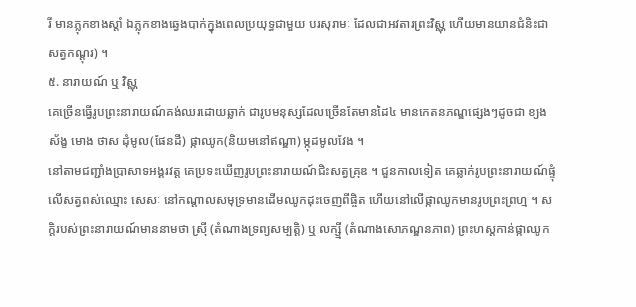រី មានភ្លុកខាងស្ដាំ ឯភ្លុកខាងឆ្វេងបាក់ក្នុងពេលប្រយុទ្ធជាមួយ បរសុរាមៈ ដែលជាអវតារព្រះវិស្ណុ ហើយមានយានជំនិះជាសត្វកណ្ដុរ) ។
៥. នារាយណ៍ ឬ វិស្ណុ
គេច្រើនធ្វើរូបព្រះនារាយណ៍គង់ឈរដោយឆ្លាក់ ជារូបមនុស្សដែលច្រើនតែមានដៃ៤ មានកេតនភណ្ឌផ្សេងៗដូចជា ខ្យងស័ង្ខ មោង ថាស ដុំមូល(ផែនដី) ផ្កាឈូក(និយមនៅឥណ្ឌា) ម្កុដមូលវែង ។
នៅតាមជញ្ជាំងប្រាសាទអង្គរវត្ត គេប្រទះឃើញរូបព្រះនារាយណ៍ជិះសត្វគ្រុឌ ។ ជួនកាលទៀត គេឆ្លាក់រូបព្រះនារាយណ៍ផ្ទុំលើសត្វពស់ឈ្មោះ សេសៈ នៅកណ្ដាលសមុទ្រមានដើមឈូកដុះចេញពីផ្ចិត ហើយនៅលើផ្កាឈូកមានរូបព្រះព្រហ្ម ។ សក្តិរបស់ព្រះនារាយណ៍មាននាមថា ស្រ៊ី (តំណាងទ្រព្យសម្បត្តិ) ឬ លក្ស្មី (តំណាងសោភណ្ឌនភាព) ព្រះហស្តកាន់ផ្កាឈូក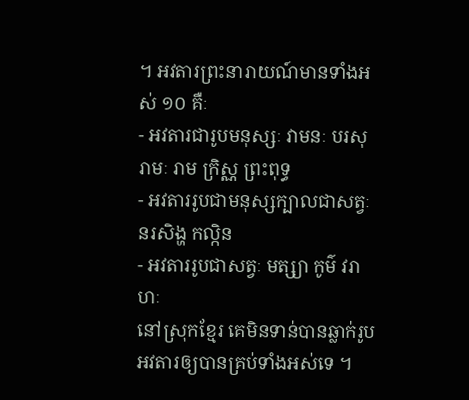។ អវតារព្រះនារាយណ៍មានទាំងអស់ ១០ គឺៈ
- អវតារជារូបមនុស្សៈ វាមនៈ បរសុរាមៈ រាម ក្រិស្ណ ព្រះពុទ្ធ
- អវតាររូបជាមនុស្សក្បាលជាសត្វៈ នរសិង្ហ កល្កិន
- អវតាររូបជាសត្វៈ មត្ស្យា កូម៌ វរាហៈ
នៅស្រុកខ្មែរ គេមិនទាន់បានឆ្លាក់រូបអវតារឲ្យបានគ្រប់ទាំងអស់ទេ ។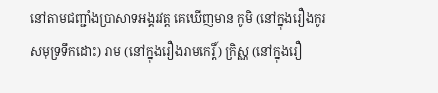នៅតាមជញ្ជាំងប្រាសាទអង្គរវត្ត គេឃើញមាន កូមិ (នៅក្នុងរឿងកូរសមុទ្រទឹកដោះ) រាម (នៅក្នុងរឿងរាមកេរ្តិ៍) ក្រិស្ណ (នៅក្នុងរឿ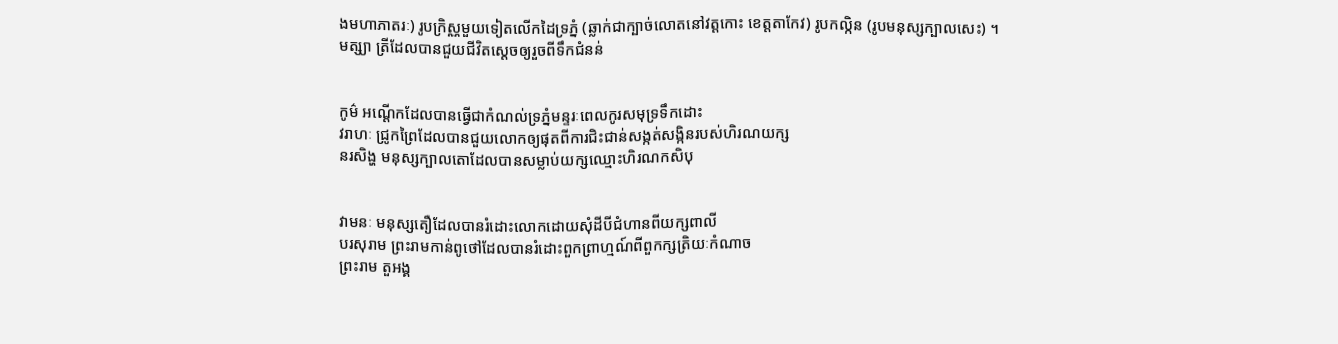ងមហាភាតរៈ) រូបក្រិស្ណមួយទៀតលើកដៃទ្រភ្នំ (ឆ្លាក់ជាក្បាច់លោតនៅវត្តកោះ ខេត្តតាកែវ) រូបកល្កិន (រូបមនុស្សក្បាលសេះ) ។
មត្ស្យា ត្រីដែលបានជួយជីវិតស្ដេចឲ្យរួចពីទឹកជំនន់


កូម៌ អណ្ដើកដែលបានធ្វើជាកំណល់ទ្រភ្នំមន្ទរៈពេលកូរសមុទ្រទឹកដោះ
វរាហៈ ជ្រូកព្រៃដែលបានជួយលោកឲ្យផុតពីការជិះជាន់សង្កត់សង្កិនរបស់ហិរណយក្ស
នរសិង្ហ មនុស្សក្បាលតោដែលបានសម្លាប់យក្សឈ្មោះហិរណកសិបុ


វាមនៈ មនុស្សតឿដែលបានរំដោះលោកដោយសុំដីបីជំហានពីយក្សពាលី
បរសុរាម ព្រះរាមកាន់ពូថៅដែលបានរំដោះពួកព្រាហ្មណ៍ពីពួកក្សត្រិយៈកំណាច
ព្រះរាម តួអង្គ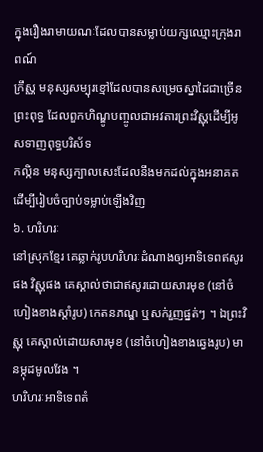ក្នុងរឿងរាមាយណៈដែលបានសម្លាប់យក្សឈ្មោះក្រុងរាពណ៍
ក្រឹស្ណ មនុស្សសម្បុរខ្មៅដែលបានសម្រេចស្នាដៃជាច្រើន
ព្រះពុទ្ធ ដែលពួកហិណ្ឌូបញ្ចូលជាអវតារព្រះវិស្ណុដើម្បីអូសទាញពុទ្ធបរិស័ទ
កល្កិន មនុស្សក្បាលសេះដែលនឹងមកដល់ក្នុងអនាគតដើម្បីរៀបចំច្បាប់ទម្លាប់ឡើងវិញ
៦. ហរិហរៈ
នៅស្រុកខ្មែរ គេឆ្លាក់រូបហរិហរៈដំណាងឲ្យអាទិទេពឥសូរផង វិស្ណុផង គេស្គាល់ថាជាឥសូរដោយសារមុខ (នៅចំហៀងខាងស្ដាំរូប) កេតនភណ្ឌ ឬសក់រួញផ្នត់ៗ ។ ឯព្រះវិស្ណុ គេស្គាល់ដោយសារមុខ (នៅចំហៀងខាងឆ្វេងរូប) មានម្កុដមូលវែង ។
ហរិហរៈអាទិទេពតំ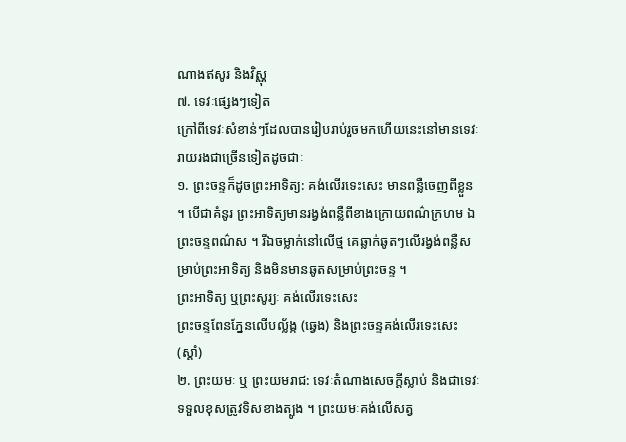ណាងឥសូរ និងវិស្ណុ
៧. ទេវៈផ្សេងៗទៀត
ក្រៅពីទេវៈសំខាន់ៗដែលបានរៀបរាប់រួចមកហើយនេះនៅមានទេវៈរាយរងជាច្រើនទៀតដូចជាៈ
១. ព្រះចន្ទក៏ដូចព្រះអាទិត្យ: គង់លើរទេះសេះ មានពន្លឺចេញពីខ្លួន ។ បើជាគំនូរ ព្រះអាទិត្យមានរង្វង់ពន្លឺពីខាងក្រោយពណ៌ក្រហម ឯព្រះចន្ទពណ៌ស ។ រីឯចម្លាក់នៅលើថ្ម គេឆ្លាក់ឆូតៗលើរង្វង់ពន្លឺសម្រាប់ព្រះអាទិត្យ និងមិនមានឆូតសម្រាប់ព្រះចន្ទ ។
ព្រះអាទិត្យ ឬព្រះសូរ្យៈ គង់លើរទេះសេះ
ព្រះចន្ទពែនភ្នែនលើបល្ល័ង្ក (ឆ្វេង) និងព្រះចន្ទគង់លើរទេះសេះ (ស្ដាំ)
២. ព្រះយមៈ ឬ ព្រះយមរាជ: ទេវៈតំណាងសេចក្ដីស្លាប់ និងជាទេវៈទទួលខុសត្រូវទិសខាងត្បូង ។ ព្រះយមៈគង់លើសត្វ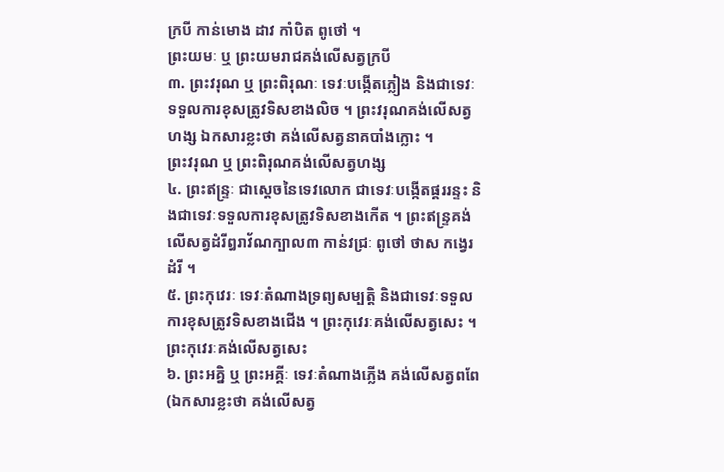ក្របី កាន់មោង ដាវ កាំបិត ពូថៅ ។
ព្រះយមៈ ឬ ព្រះយមរាជគង់លើសត្វក្របី
៣. ព្រះវរុណ ឬ ព្រះពិរុណៈ ទេវៈបង្កើតភ្លៀង និងជាទេវៈទទួលការខុសត្រូវទិសខាងលិច ។ ព្រះវរុណគង់លើសត្វហង្ស ឯកសារខ្លះថា គង់លើសត្វនាគបាំងក្លោះ ។
ព្រះវរុណ ឬ ព្រះពិរុណគង់លើសត្វហង្ស
៤. ព្រះឥន្ទ្រៈ ជាស្ដេចនៃទេវលោក ជាទេវៈបង្កើតផ្គររន្ទះ និងជាទេវៈទទួលការខុសត្រូវទិសខាងកើត ។ ព្រះឥន្ទ្រគង់លើសត្វដំរីឰរាវ័ណក្បាល៣ កាន់វជ្រៈ ពូថៅ ថាស កង្វេរដំរី ។
៥. ព្រះកុវេរៈ ទេវៈតំណាងទ្រព្យសម្បត្តិ និងជាទេវៈទទួលការខុសត្រូវទិសខាងជើង ។ ព្រះកុវេរៈគង់លើសត្វសេះ ។
ព្រះកុវេរៈគង់លើសត្វសេះ
៦. ព្រះអគ្និ ឬ ព្រះអគ្គីៈ ទេវៈតំណាងភ្លើង គង់លើសត្វពពែ (ឯកសារខ្លះថា គង់លើសត្វ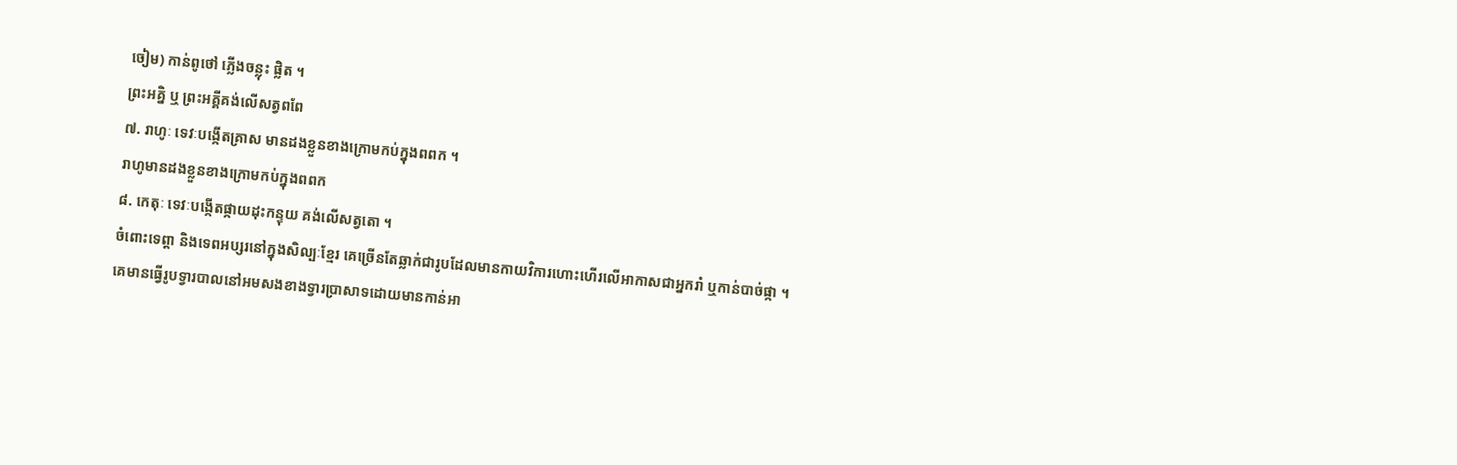ចៀម) កាន់ពូថៅ ភ្លើងចន្លុះ ផ្លិត ។
ព្រះអគ្និ ឬ ព្រះអគ្គីគង់លើសត្វពពែ
៧. រាហូៈ ទេវៈបង្កើតគ្រាស មានដងខ្លួនខាងក្រោមកប់ក្នុងពពក ។
រាហូមានដងខ្លួនខាងក្រោមកប់ក្នុងពពក
៨. កេតុៈ ទេវៈបង្កើតផ្កាយដុះកន្ទុយ គង់លើសត្វតោ ។
ចំពោះទេព្ដា និងទេពអប្សរនៅក្នុងសិល្បៈខ្មែរ គេច្រើនតែឆ្លាក់ជារូបដែលមានកាយវិការហោះហើរលើអាកាសជាអ្នករាំ ឬកាន់បាច់ផ្កា ។
គេមានធ្វើរូបទ្វារបាលនៅអមសងខាងទ្វារប្រាសាទដោយមានកាន់អា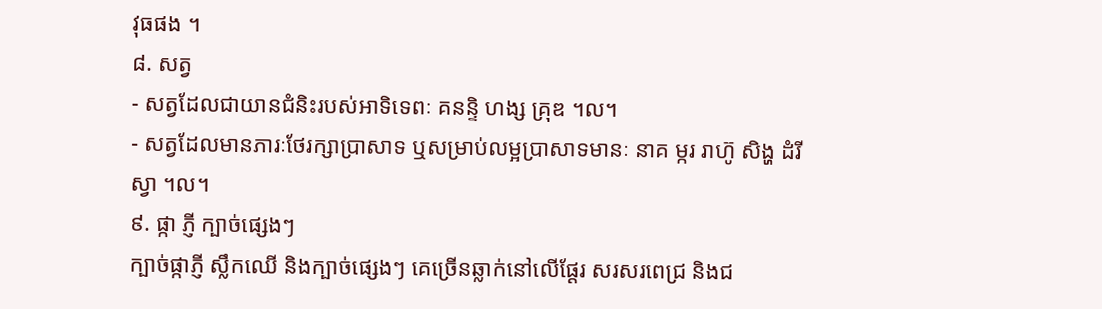វុធផង ។
៨. សត្វ
- សត្វដែលជាយានជំនិះរបស់អាទិទេពៈ គនន្ទិ ហង្ស គ្រុឌ ។ល។
- សត្វដែលមានភារៈថែរក្សាប្រាសាទ ឬសម្រាប់លម្អប្រាសាទមានៈ នាគ ម្ករ រាហ៊ូ សិង្ហ ដំរី ស្វា ។ល។
៩. ផ្កា ភ្ញី ក្បាច់ផ្សេងៗ
ក្បាច់ផ្កាភ្ញី ស្លឹកឈើ និងក្បាច់ផ្សេងៗ គេច្រើនឆ្លាក់នៅលើផ្ដែរ សរសរពេជ្រ និងជ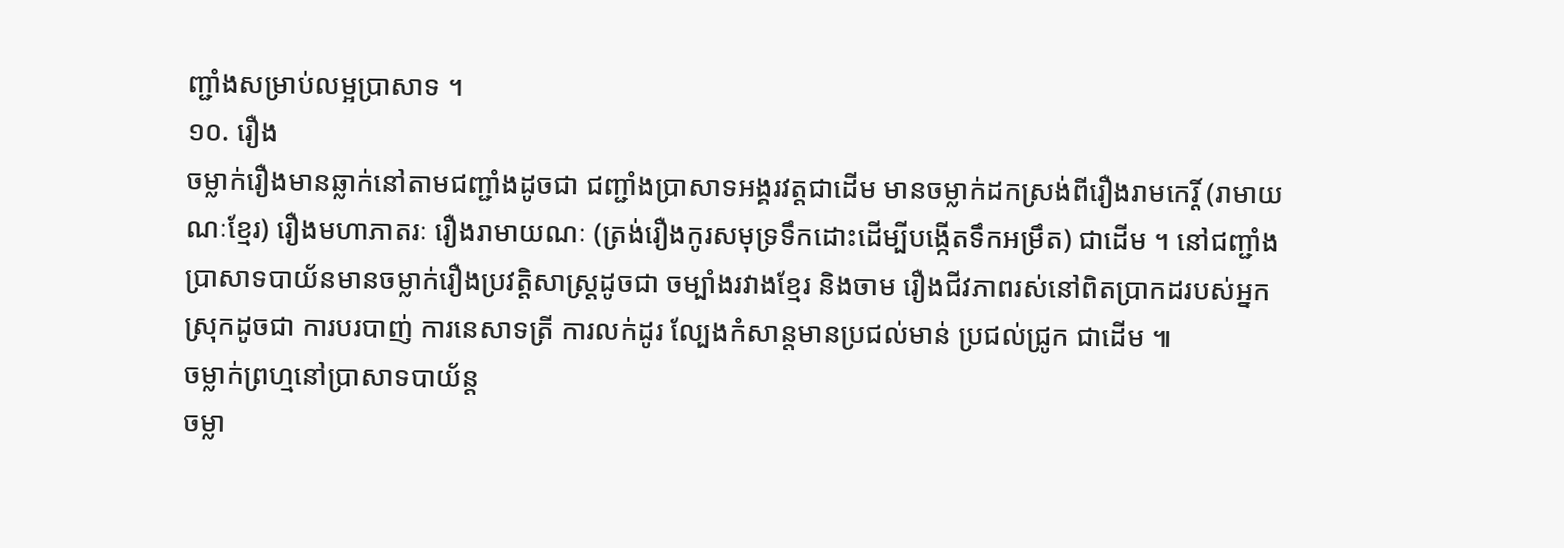ញ្ជាំងសម្រាប់លម្អប្រាសាទ ។
១០. រឿង
ចម្លាក់រឿងមានឆ្លាក់នៅតាមជញ្ជាំងដូចជា ជញ្ជាំងប្រាសាទអង្គរវត្តជាដើម មានចម្លាក់ដកស្រង់ពីរឿងរាមកេរ្តិ៍ (រាមាយណៈខ្មែរ) រឿងមហាភាតរៈ រឿងរាមាយណៈ (ត្រង់រឿងកូរសមុទ្រទឹកដោះដើម្បីបង្កើតទឹកអម្រឹត) ជាដើម ។ នៅជញ្ជាំងប្រាសាទបាយ័នមានចម្លាក់រឿងប្រវត្តិសាស្ត្រដូចជា ចម្បាំងរវាងខ្មែរ និងចាម រឿងជីវភាពរស់នៅពិតប្រាកដរបស់អ្នកស្រុកដូចជា ការបរបាញ់ ការនេសាទត្រី ការលក់ដូរ ល្បែងកំសាន្តមានប្រជល់មាន់ ប្រជល់ជ្រូក ជាដើម ៕
ចម្លាក់ព្រហ្មនៅប្រាសាទបាយ័ន្ត
ចម្លា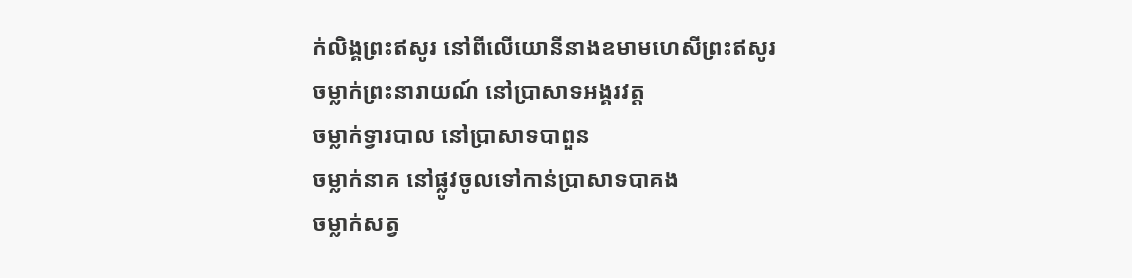ក់លិង្គព្រះឥសូរ នៅពីលើយោនីនាងឧមាមហេសីព្រះឥសូរ
ចម្លាក់ព្រះនារាយណ៍ នៅប្រាសាទអង្គរវត្ត
ចម្លាក់ទ្វារបាល នៅប្រាសាទបាពួន
ចម្លាក់នាគ នៅផ្លូវចូលទៅកាន់ប្រាសាទបាគង
ចម្លាក់សត្វ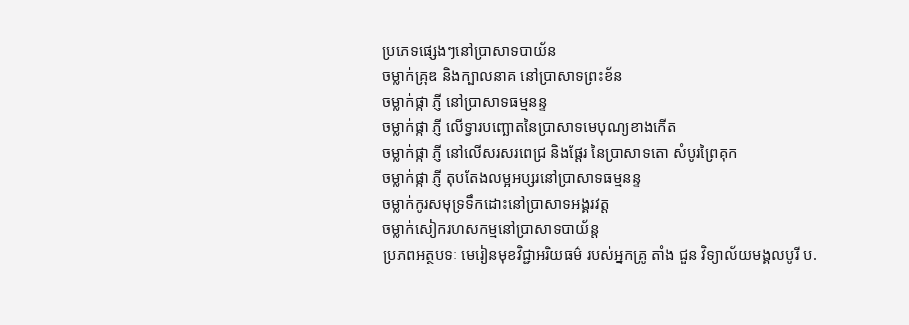ប្រភេទផ្សេងៗនៅប្រាសាទបាយ័ន
ចម្លាក់គ្រុឌ និងក្បាលនាគ នៅប្រាសាទព្រះខ័ន
ចម្លាក់ផ្កា ភ្ញី នៅប្រាសាទធម្មនន្ទ
ចម្លាក់ផ្កា ភ្ញី លើទ្វារបញ្ឆោតនៃប្រាសាទមេបុណ្យខាងកើត
ចម្លាក់ផ្កា ភ្ញី នៅលើសរសរពេជ្រ និងផ្ដែរ នៃប្រាសាទតោ សំបូរព្រៃគុក
ចម្លាក់ផ្កា ភ្ញី តុបតែងលម្អអប្សរនៅប្រាសាទធម្មនន្ទ
ចម្លាក់កូរសមុទ្រទឹកដោះនៅប្រាសាទអង្គរវត្ត
ចម្លាក់សៀករហសកម្មនៅប្រាសាទបាយ័ន្ត
ប្រភពអត្ថបទៈ មេរៀនមុខវិជ្ជាអរិយធម៌ របស់អ្នកគ្រូ តាំង ជួន វិទ្យាល័យមង្គលបូរី ប.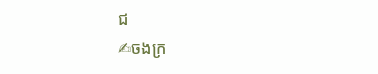ជ
✍ចងក្រ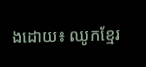ងដោយ៖ ឈូកខ្មែរ